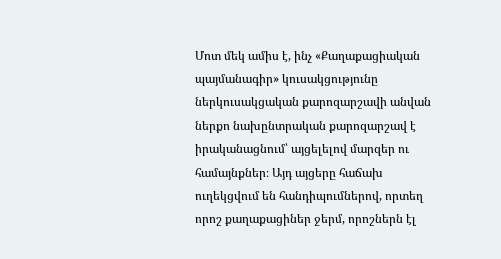Մոտ մեկ ամիս է, ինչ «Քաղաքացիական պայմանագիր» կուսակցությունը ներկուսակցական քարոզարշավի անվան ներքո նախընտրական քարոզարշավ է իրականացնում՝ այցելելով մարզեր ու համայնքներ։ Այդ այցերը հաճախ ուղեկցվում են հանդիպումներով, որտեղ որոշ քաղաքացիներ ջերմ, որոշներն էլ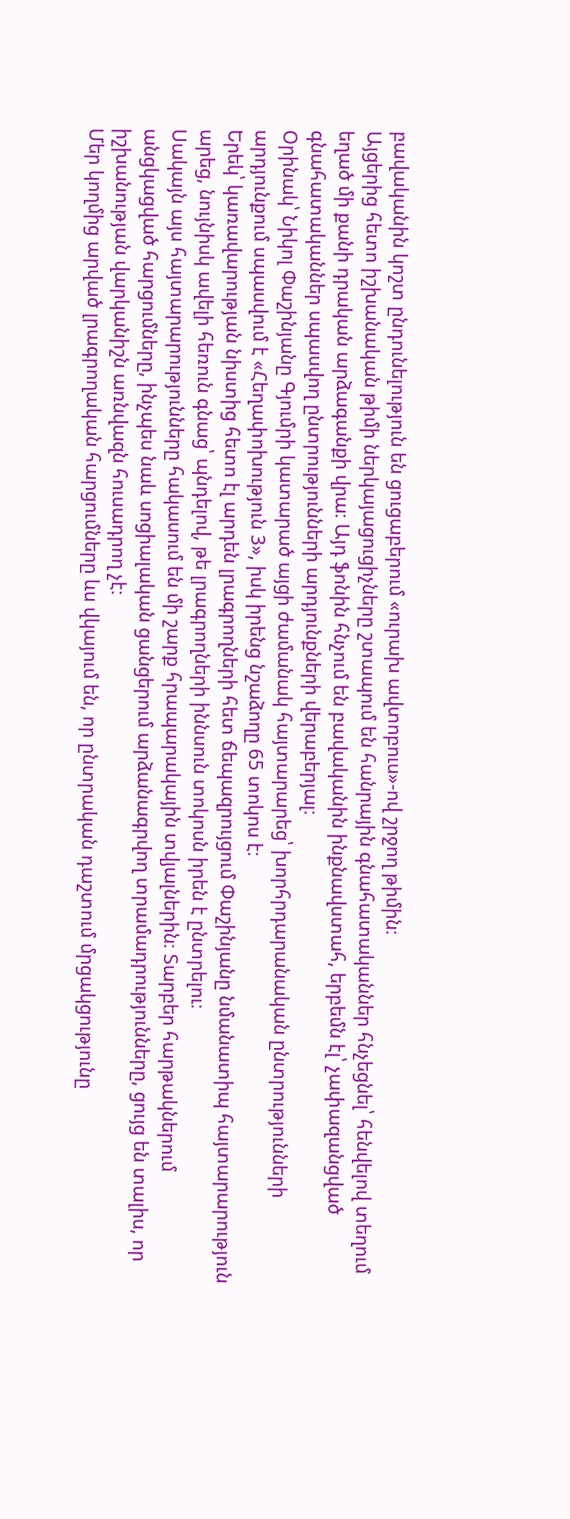բավականին կոշտ ընդունելություն են ցուցաբերում «ուրախ ավտոբուս»-ով շրջող թիմին։
Այցերից հետո իշխանական թիմի ներկայացուցիչները շտապում են հանրային գնահատականներ հնչեցնել՝ հենվելով տեղում եղած մի քանի դրական արձագանքի վրա։ Այդ ֆոնին հնչում են բավականին ինքնավստահ, երբեմն էլ՝ չափազանցված գնահատականներ սպասվող ընտրությունների արդյունքների վերաբերյալ։
Օրինակ՝ Նիկոլ Փաշինյանը Գյումրի կատարած այցի ժամանակ հայտարարեց՝ խորհրդարանական ընտրությունների արդյունքում սպասվում է «Հեղափոխություն 3», իսկ իրենց նշաձողը 65 տոկոս է։
Երեկ՝ կառավարության նիստից հետո էլ արդեն լրագրողների հետ ճեպազրույցում Փաշինյանը նմանատիպ հայտարարություն արեց, նույնիսկ ավելի հեռուն գնաց՝ պնդելով, թե լրագրողների իննսուն տոկոսն իրեն է ընտրելու։
Սակայն այս հայտարարությունները հակասում են մի շարք հրապարակային տվյալներին։ Տարբեր հարթակներում անցկացված հարցումները, ինչպես նաև սոցիալական ցանցերում արձանագրվող տրամադրությունները, ցույց են տալիս, որ իշխանության վարկանիշն առնվազն հուսադրող չէ։
Մեր կողմից արված լրագրողական հարցումները ևս վկայում են, որ ընտրական դաշտում մրցակցությունը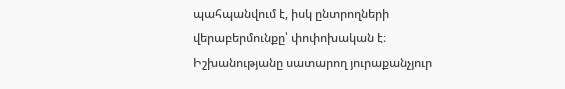պահպանվում է, իսկ ընտրողների վերաբերմունքը՝ փոփոխական է։ Իշխանությանը սատարող յուրաքանչյուր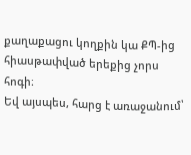քաղաքացու կողքին կա ՔՊ-ից հիասթափված երեքից չորս հոգի։
Եվ այսպես, հարց է առաջանում՝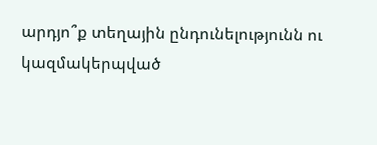արդյո՞ք տեղային ընդունելությունն ու կազմակերպված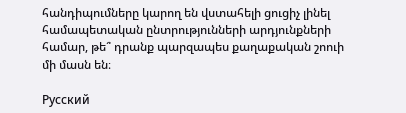հանդիպումները կարող են վստահելի ցուցիչ լինել համապետական ընտրությունների արդյունքների համար, թե՞ դրանք պարզապես քաղաքական շոուի մի մասն են։

Русский